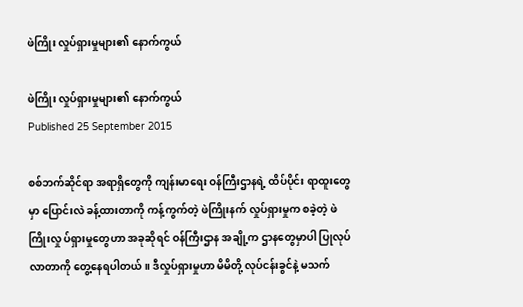ဖဲကြိုး လှုပ်ရှားမှုများ၏ နောက်ကွယ်

ဖဲကြိုး လှုပ်ရှားမှုများ၏ နောက်ကွယ်
Published 25 September 2015

စစ်ဘက်ဆိုင်ရာ အရာရှိတွေကို ကျန်းမာရေး ဝန်ကြီးဌာနရဲ့ ထိပ်ပိုင်း ရာထူးတွေမှာ ပြောင်းလဲ ခန့်ထားတာကို ကန့်ကွက်တဲ့ ဖဲကြိုးနက် လှုပ်ရှားမှုက စခဲ့တဲ့ ဖဲကြိုးလှု ပ်ရှားမှုတွေဟာ အခုဆိုရင် ဝန်ကြီးဌာန အချို့က ဌာနတွေမှာပါ ပြုလုပ်လာတာကို တွေ့နေရပါတယ်။ ဒီလှုပ်ရှားမှုဟာ မိမိတို့ လုပ်ငန်းခွင်နဲ့ မသက်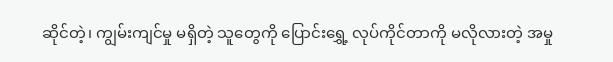ဆိုင်တဲ့၊ ကျွမ်းကျင်မှု မရှိတဲ့ သူတွေကို ပြောင်းရွှေ့ လုပ်ကိုင်တာကို မလိုလားတဲ့ အမှု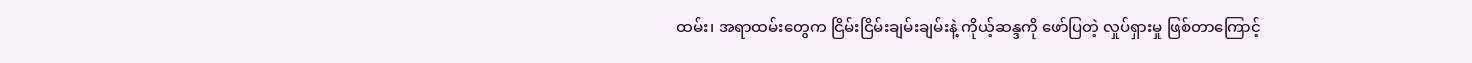ထမ်း၊ အရာထမ်းတွေက ငြိမ်းငြိမ်းချမ်းချမ်းနဲ့ ကိုယ့်ဆန္ဒကို ဖော်ပြတဲ့ လှုပ်ရှားမှု ဖြစ်တာကြောင့်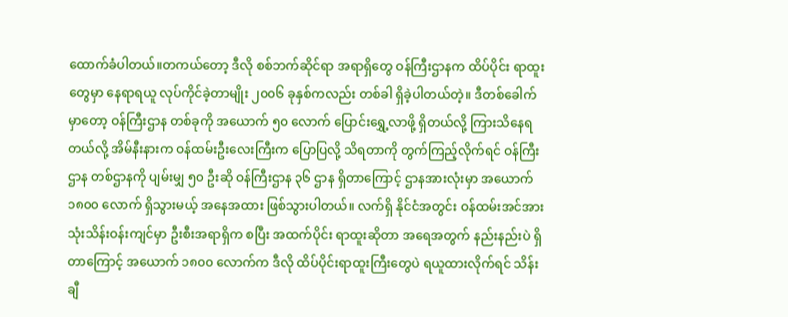ထောက်ခံပါတယ်။တကယ်တော့ ဒီလို စစ်ဘက်ဆိုင်ရာ အရာရှိတွေ ဝန်ကြီးဌာနက ထိပ်ပိုင်း ရာထူးတွေမှာ နေရာရယူ လုပ်ကိုင်ခဲ့တာမျိုး ၂၀၀၆ ခုနှစ်ကလည်း တစ်ခါ ရှိခဲ့ပါတယ်တဲ့။ ဒီတစ်ခေါက်မှာတော့ ဝန်ကြီးဌာန တစ်ခုကို အယောက် ၅၀ လောက် ပြောင်းရွှေ့လာဖို့ ရှိတယ်လို့ ကြားသိနေရတယ်လို့ အိမ်နီးနားက ဝန်ထမ်းဦးလေးကြီးက ပြောပြလို့ သိရတာကို တွက်ကြည့်လိုက်ရင် ဝန်ကြီးဌာန တစ်ဌာနကို ပျမ်းမျှ ၅၀ ဦးဆို ဝန်ကြီးဌာန ၃၆ ဌာန ရှိတာကြောင့် ဌာနအားလုံးမှာ အယောက် ၁၈၀၀ လောက် ရှိသွားမယ့် အနေအထား ဖြစ်သွားပါတယ်။ လက်ရှိ နိုင်ငံအတွင်း ဝန်ထမ်းအင်အား သုံးသိန်းဝန်းကျင်မှာ ဦးစီးအရာရှိက စပြီး အထက်ပိုင်း ရာထူးဆိုတာ အရေအတွက် နည်းနည်းပဲ ရှိတာကြောင့် အယောက် ၁၈၀၀ လောက်က ဒီလို ထိပ်ပိုင်းရာထူးကြီးတွေပဲ ရယူထားလိုက်ရင် သိန်းချီ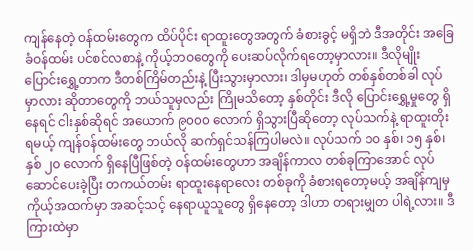ကျန်နေတဲ့ ဝန်ထမ်းတွေက ထိပ်ပိုင်း ရာထူးတွေအတွက် ခံစားခွင့် မရှိဘဲ ဒီအတိုင်း အခြေခံဝန်ထမ်း ပင်စင်လစာနဲ့ ကိုယ့်ဘဝတွေကို ပေးဆပ်လိုက်ရတော့မှာလား။ ဒီလိုမျိုး ပြောင်းရွှေ့တာက ဒီတစ်ကြိမ်တည်းနဲ့ ပြီးသွားမှာလား၊ ဒါမှမဟုတ် တစ်နှစ်တစ်ခါ လုပ်မှာလား ဆိုတာတွေကို ဘယ်သူမှလည်း ကြိုမသိတော့ နှစ်တိုင်း ဒီလို ပြောင်းရွှေ့မှုတွေ ရှိနေရင် ငါးနှစ်ဆိုရင် အယောက် ၉၀၀၀ လောက် ရှိသွားပြီဆိုတော့ လုပ်သက်နဲ့ ရာထူးတိုးရမယ့် ကျန်ဝန်ထမ်းတွေ ဘယ်လို ဆက်ရှင်သန်ကြပါမလဲ။ လုပ်သက် ၁၀ နှစ်၊ ၁၅ နှစ်၊ နှစ် ၂၀ လောက် ရှိနေပြီဖြစ်တဲ့ ဝန်ထမ်းတွေဟာ အချိန်ကာလ တစ်ခုကြာအောင် လုပ်ဆောင်ပေးခဲ့ပြီး တကယ်တမ်း ရာထူးနေရာလေး တစ်ခုကို ခံစားရတော့မယ့် အချိန်ကျမှ ကိုယ့်အထက်မှာ အဆင့်သင့် နေရာယူသူတွေ ရှိနေတော့ ဒါဟာ တရားမျှတ ပါရဲ့လား။ ဒီကြားထဲမှာ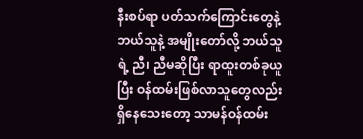နီးစပ်ရာ ပတ်သက်ကြောင်းတွေနဲ့ ဘယ်သူနဲ့ အမျိုးတော်လို့ ဘယ်သူရဲ့ ညီ၊ ညီမဆိုပြီး ရာထူးတစ်ခုယူပြီး ဝန်ထမ်းဖြစ်လာသူတွေလည်း ရှိနေသေးတော့ သာမန်ဝန်ထမ်း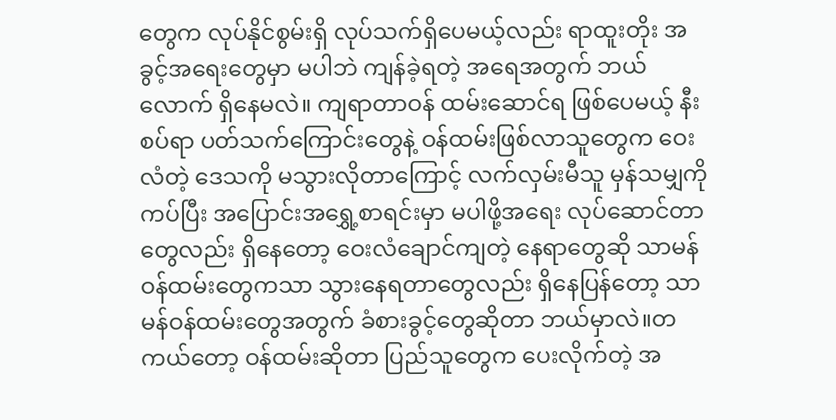တွေက လုပ်နိုင်စွမ်းရှိ လုပ်သက်ရှိပေမယ့်လည်း ရာထူးတိုး အခွင့်အရေးတွေမှာ မပါဘဲ ကျန်ခဲ့ရတဲ့ အရေအတွက် ဘယ်လောက် ရှိနေမလဲ။ ကျရာတာဝန် ထမ်းဆောင်ရ ဖြစ်ပေမယ့် နီးစပ်ရာ ပတ်သက်ကြောင်းတွေနဲ့ ဝန်ထမ်းဖြစ်လာသူတွေက ဝေးလံတဲ့ ဒေသကို မသွားလိုတာကြောင့် လက်လှမ်းမီသူ မှန်သမျှကို ကပ်ပြီး အပြောင်းအရွှေ့စာရင်းမှာ မပါဖို့အရေး လုပ်ဆောင်တာတွေလည်း ရှိနေတော့ ဝေးလံချောင်ကျတဲ့ နေရာတွေဆို သာမန်ဝန်ထမ်းတွေကသာ သွားနေရတာတွေလည်း ရှိနေပြန်တော့ သာမန်ဝန်ထမ်းတွေအတွက် ခံစားခွင့်တွေဆိုတာ ဘယ်မှာလဲ။တကယ်တော့ ဝန်ထမ်းဆိုတာ ပြည်သူတွေက ပေးလိုက်တဲ့ အ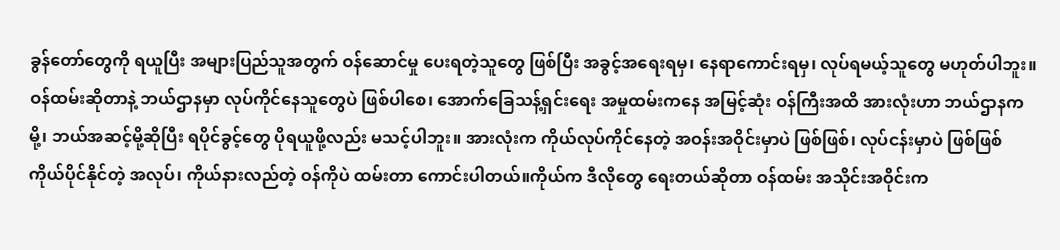ခွန်တော်တွေကို ရယူပြီး အများပြည်သူအတွက် ဝန်ဆောင်မှု ပေးရတဲ့သူတွေ ဖြစ်ပြီး အခွင့်အရေးရမှ၊ နေရာကောင်းရမှ၊ လုပ်ရမယ့်သူတွေ မဟုတ်ပါဘူး။ ဝန်ထမ်းဆိုတာနဲ့ ဘယ်ဌာနမှာ လုပ်ကိုင်နေသူတွေပဲ ဖြစ်ပါစေ၊ အောက်ခြေသန့်ရှင်းရေး အမှုထမ်းကနေ အမြင့်ဆုံး ဝန်ကြီးအထိ အားလုံးဟာ ဘယ်ဌာနကမို့၊ ဘယ်အဆင့်မို့ဆိုပြီး ရပိုင်ခွင့်တွေ ပိုရယူဖို့လည်း မသင့်ပါဘူး။ အားလုံးက ကိုယ်လုပ်ကိုင်နေတဲ့ အဝန်းအဝိုင်းမှာပဲ ဖြစ်ဖြစ်၊ လုပ်ငန်းမှာပဲ ဖြစ်ဖြစ် ကိုယ်ပိုင်နိုင်တဲ့ အလုပ်၊ ကိုယ်နားလည်တဲ့ ဝန်ကိုပဲ ထမ်းတာ ကောင်းပါတယ်။ကိုယ်က ဒီလိုတွေ ရေးတယ်ဆိုတာ ဝန်ထမ်း အသိုင်းအဝိုင်းက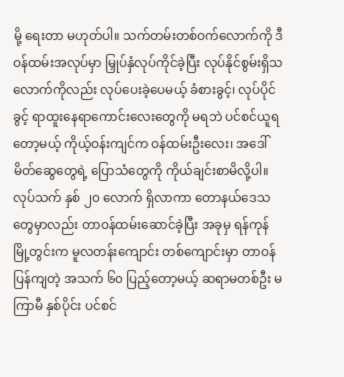မို့ ရေးတာ မဟုတ်ပါ။ သက်တမ်းတစ်ဝက်လောက်ကို ဒီဝန်ထမ်းအလုပ်မှာ မြှုပ်နှံလုပ်ကိုင်ခဲ့ပြီး လုပ်နိုင်စွမ်းရှိသလောက်ကိုလည်း လုပ်ပေးခဲ့ပေမယ့် ခံစားခွင့်၊ လုပ်ပိုင်ခွင့် ရာထူးနေရာကောင်းလေးတွေကို မရဘဲ ပင်စင်ယူရတော့မယ့် ကိုယ့်ဝန်းကျင်က ဝန်ထမ်းဦးလေး၊ အဒေါ်မိတ်ဆွေတွေရဲ့ ပြောသံတွေကို ကိုယ်ချင်းစာမိလို့ပါ။ လုပ်သက် နှစ် ၂၀ လောက် ရှိလာကာ တောနယ်ဒေသတွေမှာလည်း တာဝန်ထမ်းဆောင်ခဲ့ပြီး အခုမှ ရန်ကုန်မြို့တွင်းက မူလတန်းကျောင်း တစ်ကျောင်းမှာ တာဝန်ပြန်ကျတဲ့ အသက် ၆၀ ပြည့်တော့မယ့် ဆရာမတစ်ဦး မကြာမီ နှစ်ပိုင်း ပင်စင်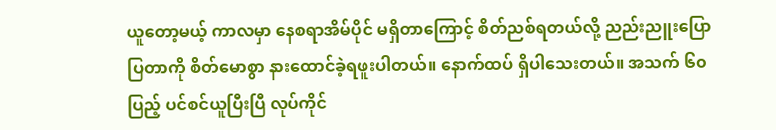ယူတော့မယ့် ကာလမှာ နေစရာအိမ်ပိုင် မရှိတာကြောင့် စိတ်ညစ်ရတယ်လို့ ညည်းညူးပြောပြတာကို စိတ်မောစွာ နားထောင်ခဲ့ရဖူးပါတယ်။ နောက်ထပ် ရှိပါသေးတယ်။ အသက် ၆၀ ပြည့် ပင်စင်ယူပြီးပြီ လုပ်ကိုင်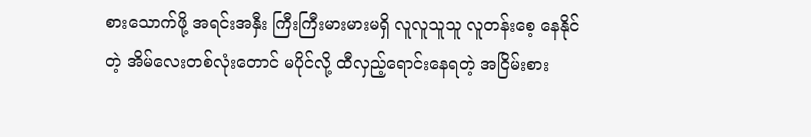စားသောက်ဖို့ အရင်းအနှီး ကြီးကြီးမားမားမရှိ လူလူသူသူ လူတန်းစေ့ နေနိုင်တဲ့ အိမ်လေးတစ်လုံးတောင် မပိုင်လို့ ထီလှည့်ရောင်းနေရတဲ့ အငြိမ်းစား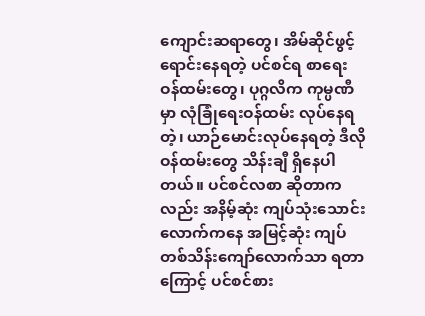ကျောင်းဆရာတွေ၊ အိမ်ဆိုင်ဖွင့်ရောင်းနေရတဲ့ ပင်စင်ရ စာရေးဝန်ထမ်းတွေ၊ ပုဂ္ဂလိက ကုမ္ပဏီမှာ လုံခြုံရေးဝန်ထမ်း လုပ်နေရတဲ့၊ ယာဉ်မောင်းလုပ်နေရတဲ့ ဒီလို ဝန်ထမ်းတွေ သိန်းချီ ရှိနေပါတယ်။ ပင်စင်လစာ ဆိုတာကလည်း အနိမ့်ဆုံး ကျပ်သုံးသောင်းလောက်ကနေ အမြင့်ဆုံး ကျပ်တစ်သိန်းကျော်လောက်သာ ရတာကြောင့် ပင်စင်စား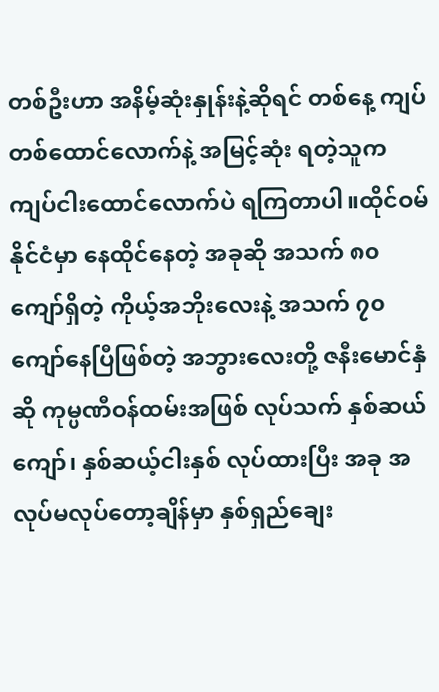တစ်ဦးဟာ အနိမ့်ဆုံးနှုန်းနဲ့ဆိုရင် တစ်နေ့ ကျပ်တစ်ထောင်လောက်နဲ့ အမြင့်ဆုံး ရတဲ့သူက ကျပ်ငါးထောင်လောက်ပဲ ရကြတာပါ။ထိုင်ဝမ်နိုင်ငံမှာ နေထိုင်နေတဲ့ အခုဆို အသက် ၈၀ ကျော်ရှိတဲ့ ကိုယ့်အဘိုးလေးနဲ့ အသက် ၇၀ ကျော်နေပြီဖြစ်တဲ့ အဘွားလေးတို့ ဇနီးမောင်နှံဆို ကုမ္ပဏီဝန်ထမ်းအဖြစ် လုပ်သက် နှစ်ဆယ်ကျော်၊ နှစ်ဆယ့်ငါးနှစ် လုပ်ထားပြီး အခု အလုပ်မလုပ်တော့ချိန်မှာ နှစ်ရှည်ချေး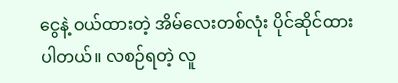ငွေနဲ့ ဝယ်ထားတဲ့ အိမ်လေးတစ်လုံး ပိုင်ဆိုင်ထားပါတယ်။ လစဉ်ရတဲ့ လူ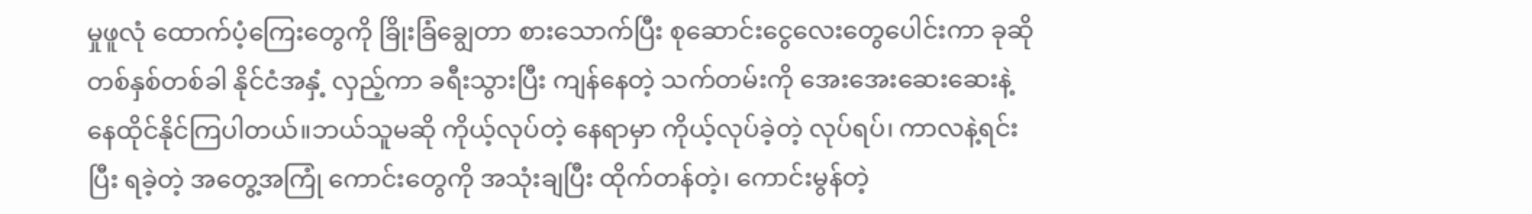မှုဖူလုံ ထောက်ပံ့ကြေးတွေကို ခြိုးခြံချွေတာ စားသောက်ပြီး စုဆောင်းငွေလေးတွေပေါင်းကာ ခုဆို တစ်နှစ်တစ်ခါ နိုင်ငံအနှံ့ လှည့်ကာ ခရီးသွားပြီး ကျန်နေတဲ့ သက်တမ်းကို အေးအေးဆေးဆေးနဲ့ နေထိုင်နိုင်ကြပါတယ်။ဘယ်သူမဆို ကိုယ့်လုပ်တဲ့ နေရာမှာ ကိုယ့်လုပ်ခဲ့တဲ့ လုပ်ရပ်၊ ကာလနဲ့ရင်းပြီး ရခဲ့တဲ့ အတွေ့အကြုံ ကောင်းတွေကို အသုံးချပြီး ထိုက်တန်တဲ့၊ ကောင်းမွန်တဲ့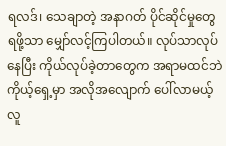ရလဒ်၊ သေချာတဲ့ အနာဂတ် ပိုင်ဆိုင်မှုတွေ ရဖို့သာ မျှော်လင့်ကြပါတယ်။ လုပ်သာလုပ်နေပြီး ကိုယ်လုပ်ခဲ့တာတွေက အရာမထင်ဘဲ ကိုယ့်ရှေ့မှာ အလိုအလျောက် ပေါ်လာမယ့် လူ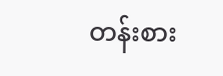တန်းစား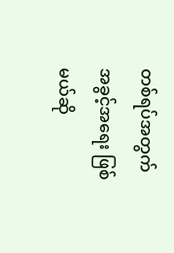တစ်ရပ်အတွက် အခွင့်အရေး ဖြစ်မယ်ဆို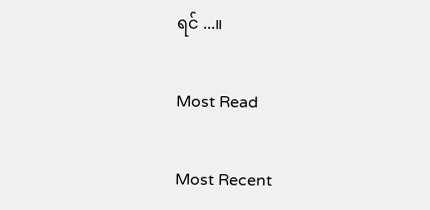ရင် ...။

Most Read

Most Recent